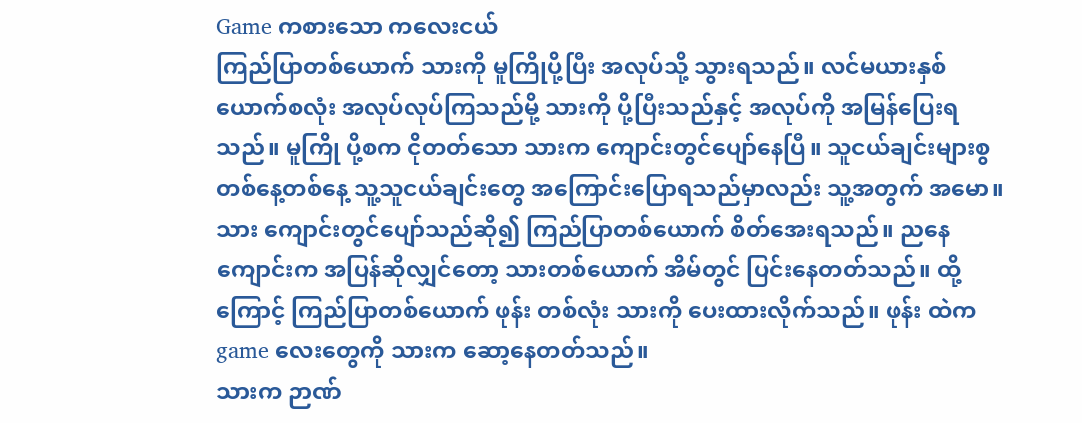Game ကစားသော ကလေးငယ်
ကြည်ပြာတစ်ယောက် သားကို မူကြိုပို့ပြီး အလုပ်သို့ သွားရသည်။ လင်မယားနှစ်ယောက်စလုံး အလုပ်လုပ်ကြသည်မို့ သားကို ပို့ပြီးသည်နှင့် အလုပ်ကို အမြန်ပြေးရသည်။ မူကြို ပို့စက ငိုတတ်သော သားက ကျောင်းတွင်ပျော်နေပြီ။ သူငယ်ချင်းများစွ တစ်နေ့တစ်နေ့ သူ့သူငယ်ချင်းတွေ အကြောင်းပြောရသည်မှာလည်း သူ့အတွက် အမော။
သား ကျောင်းတွင်ပျော်သည်ဆို၍ ကြည်ပြာတစ်ယောက် စိတ်အေးရသည်။ ညနေကျောင်းက အပြန်ဆိုလျှင်တော့ သားတစ်ယောက် အိမ်တွင် ပြင်းနေတတ်သည်။ ထို့ကြောင့် ကြည်ပြာတစ်ယောက် ဖုန်း တစ်လုံး သားကို ပေးထားလိုက်သည်။ ဖုန်း ထဲက game လေးတွေကို သားက ဆော့နေတတ်သည်။
သားက ဉာဏ်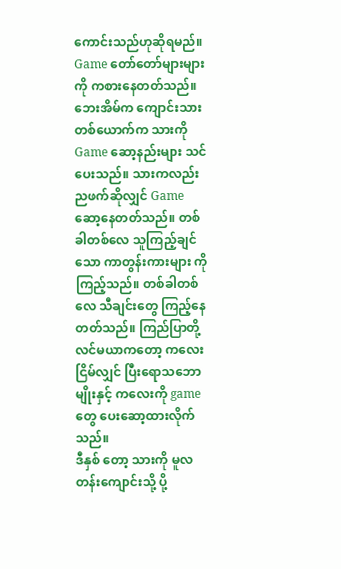ကောင်းသည်ဟုဆိုရမည်။ Game တော်တော်များများကို ကစားနေတတ်သည်။ ဘေးအိမ်က ကျောင်းသားတစ်ယောက်က သားကို Game ဆော့နည်းများ သင်ပေးသည်။ သားကလည်း ညဖက်ဆိုလျှင် Game ဆော့နေတတ်သည်။ တစ်ခါတစ်လေ သူကြည့်ချင်သော ကာတွန်းကားများ ကို ကြည့်သည်။ တစ်ခါတစ်လေ သီချင်းတွေ ကြည့်နေတတ်သည်။ ကြည်ပြာတို့လင်မယာကတော့ ကလေး ငြိမ်လျှင် ပြီးရောသဘောမျိုးနှင့် ကလေးကို game တွေ ပေးဆော့ထားလိုက်သည်။
ဒီနှစ် တော့ သားကို မူလတန်းကျောင်းသို့ ပို့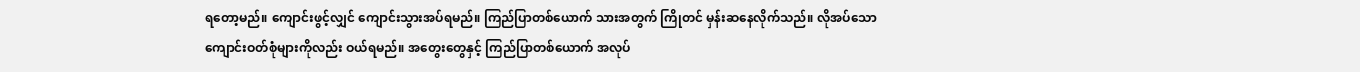ရတော့မည်။ ကျောင်းဖွင့်လျှင် ကျောင်းသွားအပ်ရမည်။ ကြည်ပြာတစ်ယောက် သားအတွက် ကြိုတင် မှန်းဆနေလိုက်သည်။ လိုအပ်သော ကျောင်းဝတ်စုံများကိုလည်း ဝယ်ရမည်။ အတွေးတွေနှင့် ကြည်ပြာတစ်ယောက် အလုပ်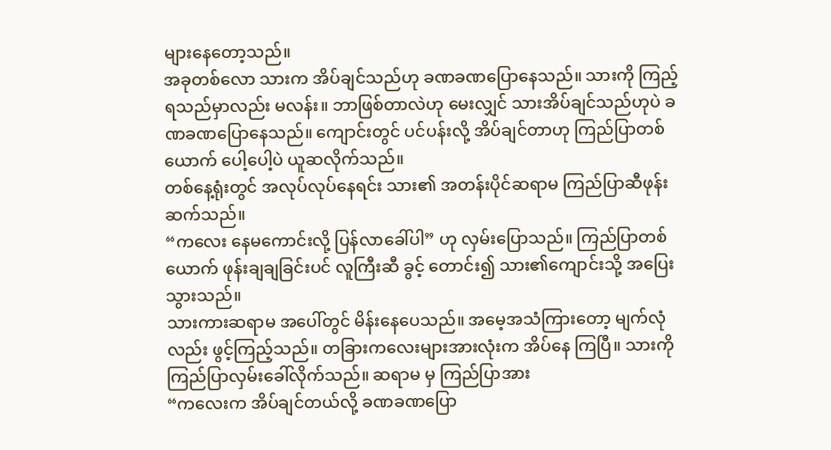များနေတော့သည်။
အခုတစ်လော သားက အိပ်ချင်သည်ဟု ခဏခဏပြောနေသည်။ သားကို ကြည့်ရသည်မှာလည်း မလန်း။ ဘာဖြစ်တာလဲဟု မေးလျှင် သားအိပ်ချင်သည်ဟုပဲ ခဏခဏပြောနေသည်။ ကျောင်းတွင် ပင်ပန်းလို့ အိပ်ချင်တာဟု ကြည်ပြာတစ်ယောက် ပေါ့ပေါ့ပဲ ယူဆလိုက်သည်။
တစ်နေ့ရုံးတွင် အလုပ်လုပ်နေရင်း သား၏ အတန်းပိုင်ဆရာမ ကြည်ပြာဆီဖုန်းဆက်သည်။
“ကလေး နေမကောင်းလို့ ပြန်လာခေါ်ပါ” ဟု လှမ်းပြောသည်။ ကြည်ပြာတစ်ယောက် ဖုန်းချချခြင်းပင် လူကြီးဆီ ခွင့် တောင်း၍ သား၏ကျောင်းသို့ အပြေးသွားသည်။
သားကားဆရာမ အပေါ်တွင် မိန်းနေပေသည်။ အမေ့အသံကြားတော့ မျက်လုံလည်း ဖွင့်ကြည့်သည်။ တခြားကလေးများအားလုံးက အိပ်နေ ကြပြီ။ သားကို ကြည်ပြာလှမ်းခေါ်လိုက်သည်။ ဆရာမ မှ ကြည်ပြာအား
“ကလေးက အိပ်ချင်တယ်လို့ ခဏခဏပြော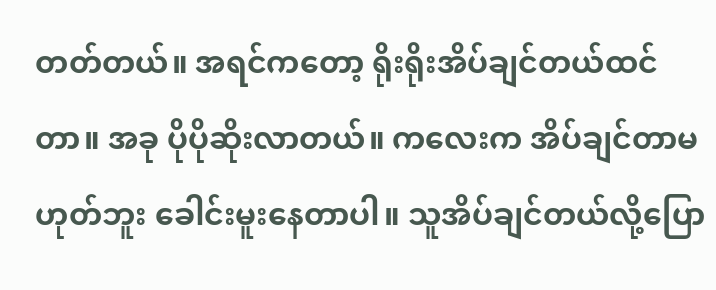တတ်တယ်။ အရင်ကတော့ ရိုးရိုးအိပ်ချင်တယ်ထင်တာ။ အခု ပိုပိုဆိုးလာတယ်။ ကလေးက အိပ်ချင်တာမဟုတ်ဘူး ခေါင်းမူးနေတာပါ။ သူအိပ်ချင်တယ်လို့ပြော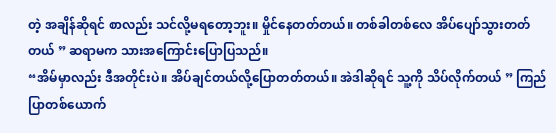တဲ့ အချိန်ဆိုရင် စာလည်း သင်လို့မရတော့ဘူး။ မှိုင်နေတတ်တယ်။ တစ်ခါတစ်လေ အိပ်ပျော်သွားတတ်တယ် ” ဆရာမက သားအကြောင်းပြောပြသည်။
“အိမ်မှာလည်း ဒီအတိုင်းပဲ။ အိပ်ချင်တယ်လို့ပြောတတ်တယ်။ အဲဒါဆိုရင် သူ့ကို သိပ်လိုက်တယ် ” ကြည်ပြာတစ်ယောက်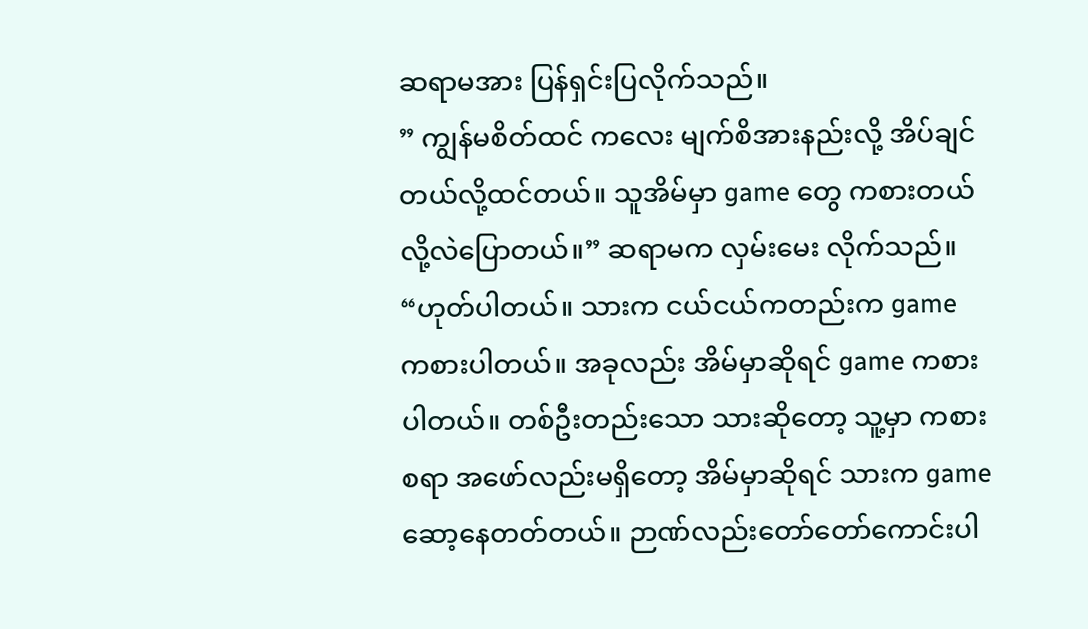ဆရာမအား ပြန်ရှင်းပြလိုက်သည်။
” ကျွန်မစိတ်ထင် ကလေး မျက်စိအားနည်းလို့ အိပ်ချင်တယ်လို့ထင်တယ်။ သူအိမ်မှာ game တွေ ကစားတယ်လို့လဲပြောတယ်။” ဆရာမက လှမ်းမေး လိုက်သည်။
“ဟုတ်ပါတယ်။ သားက ငယ်ငယ်ကတည်းက game ကစားပါတယ်။ အခုလည်း အိမ်မှာဆိုရင် game ကစားပါတယ်။ တစ်ဦးတည်းသော သားဆိုတော့ သူ့မှာ ကစားစရာ အဖော်လည်းမရှိတော့ အိမ်မှာဆိုရင် သားက game ဆော့နေတတ်တယ်။ ဉာဏ်လည်းတော်တော်ကောင်းပါ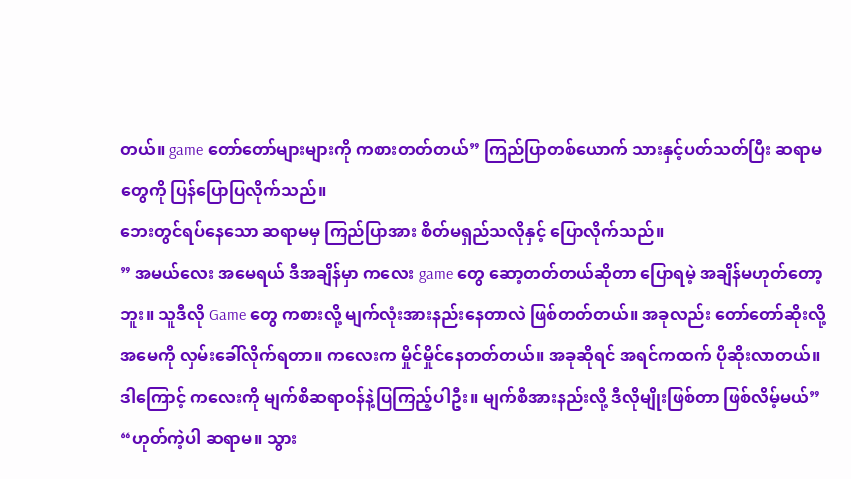တယ်။ game တော်တော်များများကို ကစားတတ်တယ်” ကြည်ပြာတစ်ယောက် သားနှင့်ပတ်သတ်ပြီး ဆရာမတွေကို ပြန်ပြောပြလိုက်သည်။
ဘေးတွင်ရပ်နေသော ဆရာမမှ ကြည်ပြာအား စိတ်မရှည်သလိုနှင့် ပြောလိုက်သည်။
” အမယ်လေး အမေရယ် ဒီအချိန်မှာ ကလေး game တွေ ဆော့တတ်တယ်ဆိုတာ ပြောရမဲ့ အချိန်မဟုတ်တော့ဘူး။ သူဒီလို Game တွေ ကစားလို့ မျက်လုံးအားနည်းနေတာလဲ ဖြစ်တတ်တယ်။ အခုလည်း တော်တော်ဆိုးလို့ အမေကို လှမ်းခေါ်လိုက်ရတာ။ ကလေးက မှိုင်မှိုင်နေတတ်တယ်။ အခုဆိုရင် အရင်ကထက် ပိုဆိုးလာတယ်။ ဒါကြောင့် ကလေးကို မျက်စိဆရာဝန်နဲ့ပြကြည့်ပါဦး။ မျက်စိအားနည်းလို့ ဒီလိုမျိုးဖြစ်တာ ဖြစ်လိမ့်မယ်”
“ဟုတ်ကဲ့ပါ ဆရာမ။ သွား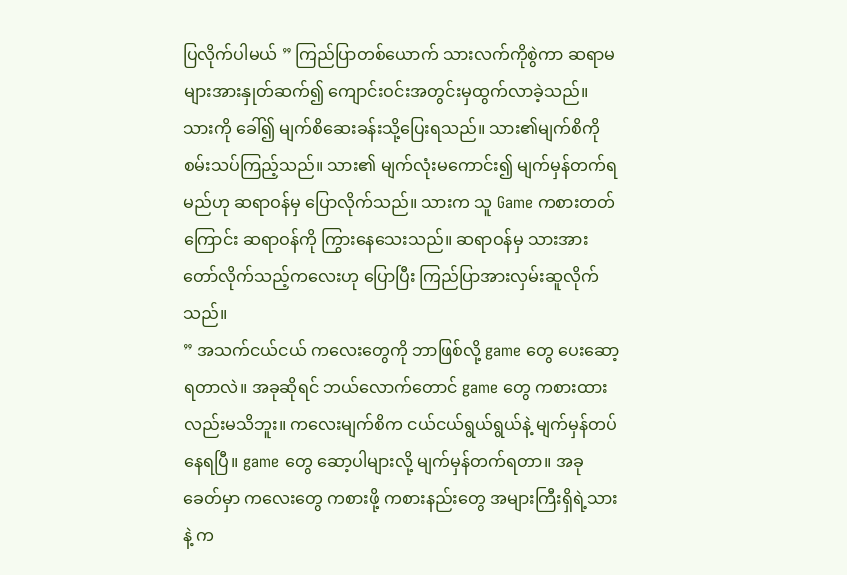ပြလိုက်ပါမယ် ” ကြည်ပြာတစ်ယောက် သားလက်ကိုစွဲကာ ဆရာမများအားနှုတ်ဆက်၍ ကျောင်းဝင်းအတွင်းမှထွက်လာခဲ့သည်။ သားကို ခေါ်၍ မျက်စိဆေးခန်းသို့ပြေးရသည်။ သား၏မျက်စိကိုစမ်းသပ်ကြည့်သည်။ သား၏ မျက်လုံးမကောင်း၍ မျက်မှန်တက်ရမည်ဟု ဆရာဝန်မှ ပြောလိုက်သည်။ သားက သူ Game ကစားတတ်ကြောင်း ဆရာဝန်ကို ကြွားနေသေးသည်။ ဆရာဝန်မှ သားအား တော်လိုက်သည့်ကလေးဟု ပြောပြီး ကြည်ပြာအားလှမ်းဆူလိုက်သည်။
” အသက်ငယ်ငယ် ကလေးတွေကို ဘာဖြစ်လို့ game တွေ ပေးဆော့ရတာလဲ။ အခုဆိုရင် ဘယ်လောက်တောင် game တွေ ကစားထားလည်းမသိဘူး။ ကလေးမျက်စိက ငယ်ငယ်ရွယ်ရွယ်နဲ့ မျက်မှန်တပ်နေရပြီ။ game တွေ ဆော့ပါများလို့ မျက်မှန်တက်ရတာ။ အခုခေတ်မှာ ကလေးတွေ ကစားဖို့ ကစားနည်းတွေ အများကြီးရှိရဲ့သားနဲ့ က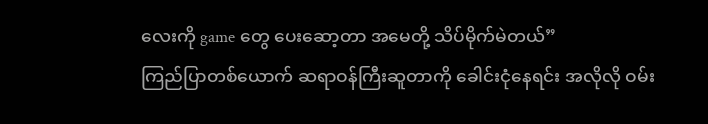လေးကို game တွေ ပေးဆော့တာ အမေတို့ သိပ်မိုက်မဲတယ်”
ကြည်ပြာတစ်ယောက် ဆရာဝန်ကြီးဆူတာကို ခေါင်းငုံနေရင်း အလိုလို ဝမ်း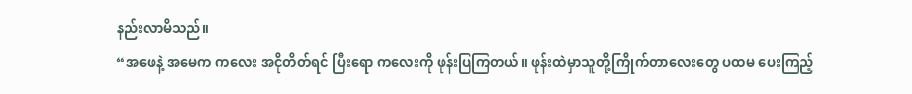နည်းလာမိသည်။
“အဖေနဲ့ အမေက ကလေး အငိုတိတ်ရင် ပြီးရော ကလေးကို ဖုန်းပြကြတယ်။ ဖုန်းထဲမှာသူတို့ကြိုက်တာလေးတွေ ပထမ ပေးကြည့်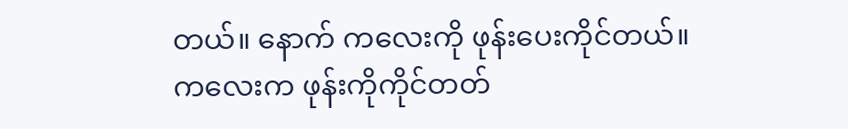တယ်။ နောက် ကလေးကို ဖုန်းပေးကိုင်တယ်။ ကလေးက ဖုန်းကိုကိုင်တတ်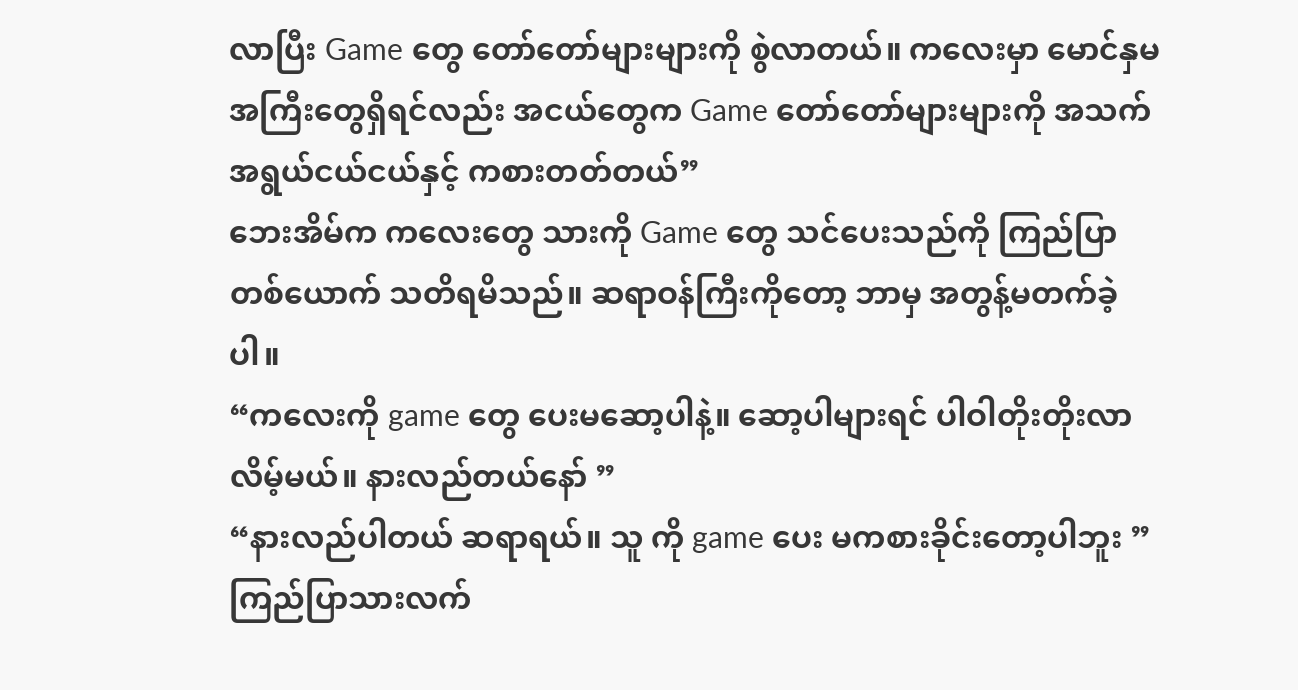လာပြီး Game တွေ တော်တော်များများကို စွဲလာတယ်။ ကလေးမှာ မောင်နှမ အကြီးတွေရှိရင်လည်း အငယ်တွေက Game တော်တော်များများကို အသက်အရွယ်ငယ်ငယ်နှင့် ကစားတတ်တယ်”
ဘေးအိမ်က ကလေးတွေ သားကို Game တွေ သင်ပေးသည်ကို ကြည်ပြာတစ်ယောက် သတိရမိသည်။ ဆရာဝန်ကြီးကိုတော့ ဘာမှ အတွန့်မတက်ခဲ့ပါ။
“ကလေးကို game တွေ ပေးမဆော့ပါနဲ့။ ဆော့ပါများရင် ပါဝါတိုးတိုးလာလိမ့်မယ်။ နားလည်တယ်နော် ”
“နားလည်ပါတယ် ဆရာရယ်။ သူ ကို game ပေး မကစားခိုင်းတော့ပါဘူး ”
ကြည်ပြာသားလက်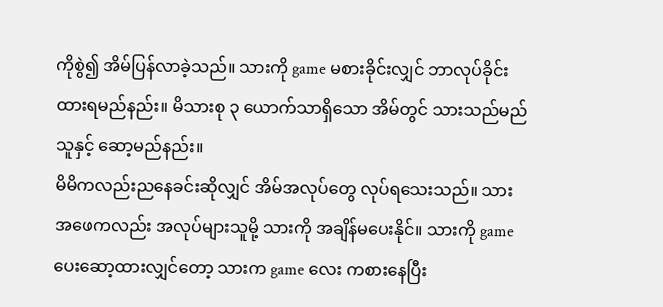ကိုစွဲ၍ အိမ်ပြန်လာခဲ့သည်။ သားကို game မစားခိုင်းလျှင် ဘာလုပ်ခိုင်းထားရမည်နည်း။ မိသားစု ၃ ယောက်သာရှိသော အိမ်တွင် သားသည်မည်သူနှင့် ဆော့မည်နည်း။
မိမိကလည်းညနေခင်းဆိုလျှင် အိမ်အလုပ်တွေ လုပ်ရသေးသည်။ သားအဖေကလည်း အလုပ်များသူမို့ သားကို အချိန်မပေးနိုင်။ သားကို game ပေးဆော့ထားလျှင်တော့ သားက game လေး ကစားနေပြီး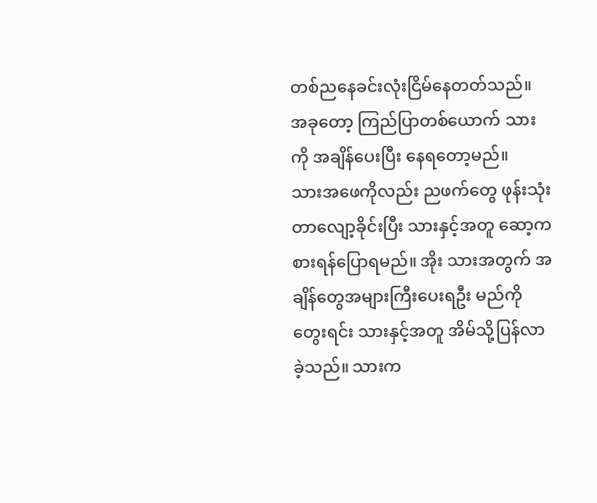တစ်ညနေခင်းလုံးငြိမ်နေတတ်သည်။ အခုတော့ ကြည်ပြာတစ်ယောက် သားကို အချိန်ပေးပြီး နေရတော့မည်။
သားအဖေကိုလည်း ညဖက်တွေ ဖုန်းသုံးတာလျော့ခိုင်းပြီး သားနှင့်အတူ ဆော့ကစားရန်ပြောရမည်။ အိုး သားအတွက် အချိန်တွေအများကြီးပေးရဦး မည်ကို တွေးရင်း သားနှင့်အတူ အိမ်သို့ပြန်လာခဲ့သည်။ သားက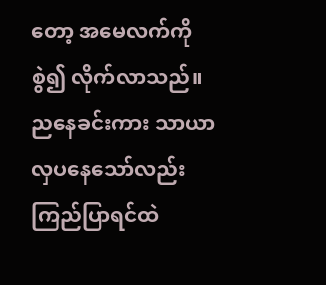တော့ အမေလက်ကို စွဲ၍ လိုက်လာသည်။ ညနေခင်းကား သာယာလှပနေသော်လည်း ကြည်ပြာရင်ထဲ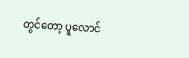တွင်တော့ ပူလောင်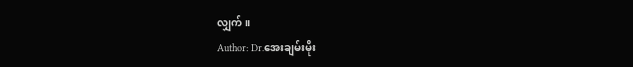လျှက်။
Author: Dr.အေးချမ်းမိုး